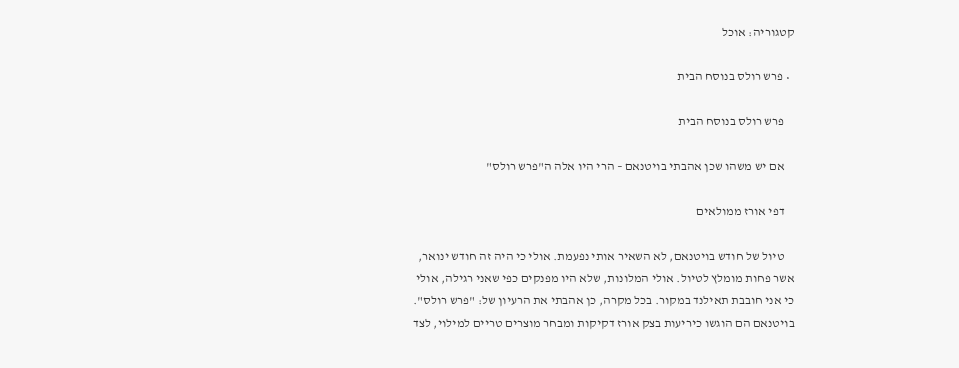קטגוריה: אוכל

  • פרש רולס בנוסח הבית

    פרש רולס בנוסח הבית

    אם יש משהו שכן אהבתי בויטנאם – הרי היו אלה ה"פרש רולס"

    דפי אורז ממולאים

    טיול של חודש בויטנאם, לא השאיר אותי נפעמת. אולי כי היה זה חודש ינואר, אשר פחות מומלץ לטיול. אולי המלונות, שלא היו מפנקים כפי שאני רגילה, אולי כי אני חובבת תאילנד במקור. בכל מקרה, כן אהבתי את הרעיון של: "פרש רולס". בויטנאם הם הוגשו כיריעות בצק אורז דקיקות ומבחר מוצרים טריים למילוי, לצד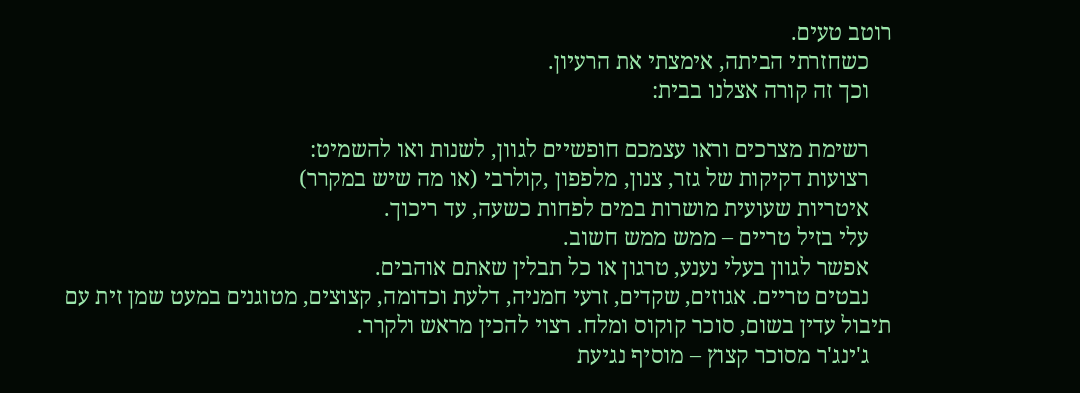רוטב טעים.
    כשחזרתי הביתה, אימצתי את הרעיון.
    וכך זה קורה אצלנו בבית:

    רשימת מצרכים וראו עצמכם חופשיים לגוון, לשנות ואו להשמיט:
    רצועות דקיקות של גזר, צנון, מלפפון ,קולרבי (או מה שיש במקרר)
    איטריות שעועית מושרות במים לפחות כשעה, עד ריכוך.
    עלי בזיל טריים – ממש ממש חשוב.
    אפשר לגוון בעלי נענע, טרגון או כל תבלין שאתם אוהבים.
    נבטים טריים. אגוזים, שקדים, זרעי חמניה, דלעת וכדומה, קצוצים, מטוגנים במעט שמן זית עם תיבול עדין בשום, סוכר קוקוס ומלח. רצוי להכין מראש ולקרר.
    ג'ינג'ר מסוכר קצוץ – מוסיף נגיעת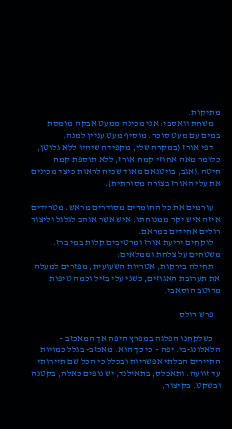מתיקות.
    משחת וואסבי: אני מכינה ממעט אבקה מומסת במים עם מעט סוכר. מוסיף מעט עניין למנה.
    דפי אורז (במקרה שלי, מקפידה שיהיו ללא גלוטן, כלומר מאה אחוזי קמח אורז, ללא תוספת קמח חיטה.(אגב, בויטנאם מאוד שכיח לראות כיצד מכינים את עלי האורז בצורה מסורתית).

    עורמים את כל החומרים מסודרים מראש. מטרידים איזה איש יקר ממנוחתו. איש אשר אוהב לגלגל וליצור רולים אחידים במראם.
    לוקחים יריעת אורז ומרטיבים קלות במי ברז. משטחים על צלחת וממלאים:
    תחילה בירקות, אטריות השעועית, מפזרים למעלה את תערובת האגוזים, כשני עלי בזיל וכמה טיפות מרוטב הוסאבי.

    פרש רולס

    כשלקחנו הפלגה במפרץ היפה אך המאכזב – הלאלונג-בי. יפה – כי כך הוא. מאכזב- בגלל כמויות התיירים הבלתי אפשריות ובכלל כי הכל שם תיירותי עד זוועה. ותאכלס, בתאילנד, יש נופים כאלה, בקטנה ובשקט. בקיצור,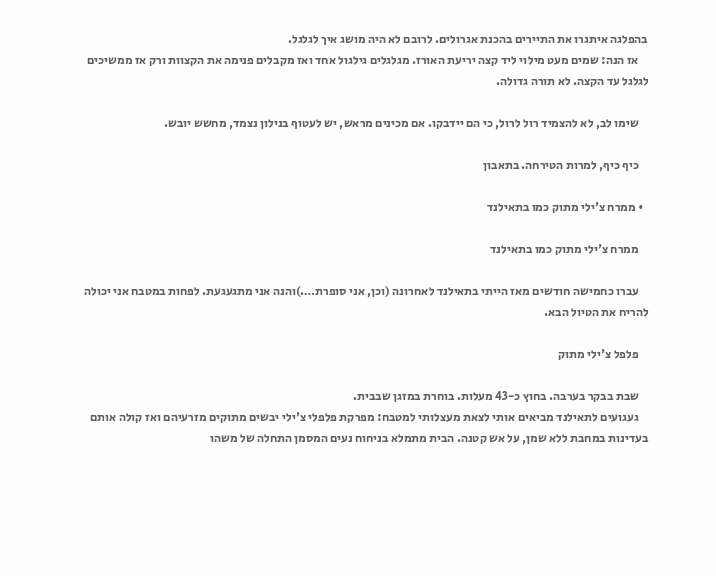בהפלגה איתגרו את התיירים בהכנת אגרולים. לרובם לא היה מושג איך לגלגל.
    אז הנה: שמים מעט מילוי ליד קצה יריעת האורז. מגלגלים גילגול אחד ואז מקבלים פנימה את הקצוות ורק אז ממשיכים לגלגל עד הקצה. לא תורה גדולה.

    שימו לב, לא להצמיד רול לרול, כי הם יידבקו. אם מכינים מראש, יש לעטוף בנילון נצמד, מחשש יובש.

    כיף כיף, למרות הטירחה. בתאבון

  • ממרח צ'ילי מתוק כמו בתאילנד

    ממרח צ'ילי מתוק כמו בתאילנד

    עברו כחמישה חודשים מאז הייתי בתאילנד לאחרונה (וכן, אני סופרת….)והנה אני מתגעגעת. לפחות במטבח אני יכולה להריח את הטיול הבא.

    פלפל צ'ילי מתוק

    שבת בבקר בערבה. בחוץ כ-43 מעלות. בוחרת במזגן שבבית.
    געגועים לתאילנד מביאים אותי לצאת מעצלותי למטבח: מפרקת פלפלי צ'ילי יבשים מתוקים מזרעיהם ואז קולה אותם בעדינות במחבת ללא שמן, על אש קטנה. הבית מתמלא בניחוח נעים המסמן התחלה של משהו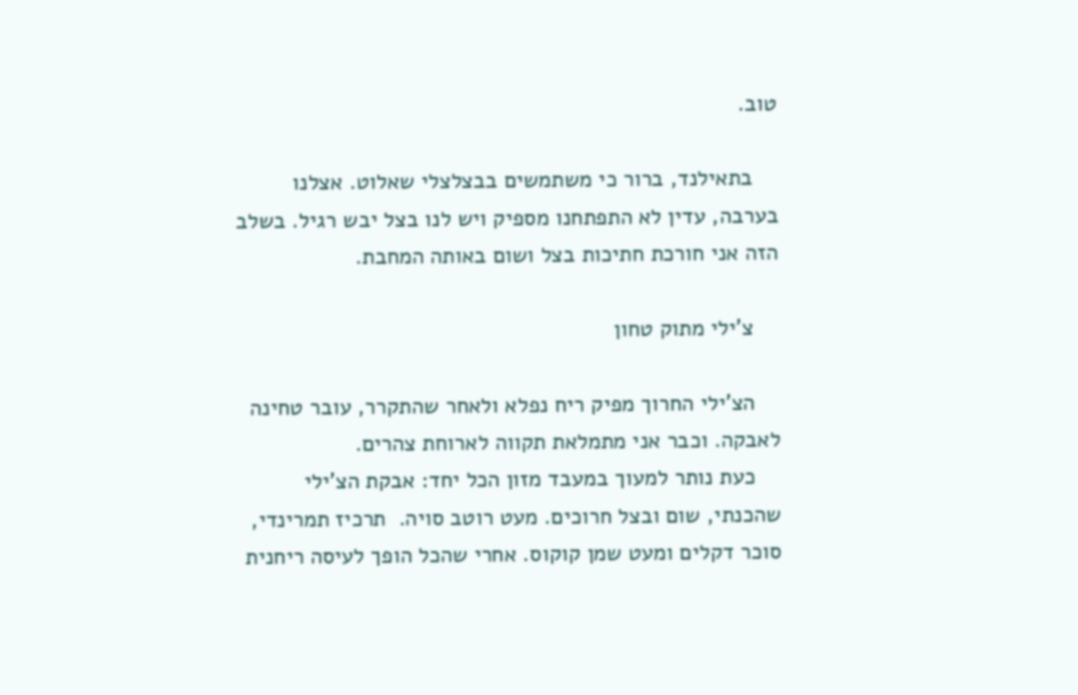טוב.

    בתאילנד, ברור כי משתמשים בבצלצלי שאלוט. אצלנו בערבה, עדין לא התפתחנו מספיק ויש לנו בצל יבש רגיל. בשלב הזה אני חורכת חתיכות בצל ושום באותה המחבת.

    צ'ילי מתוק טחון

    הצ'ילי החרוך מפיק ריח נפלא ולאחר שהתקרר, עובר טחינה לאבקה. וכבר אני מתמלאת תקווה לארוחת צהרים.
    כעת נותר למעוך במעבד מזון הכל יחד: אבקת הצ'ילי שהכנתי, שום ובצל חרוכים. מעט רוטב סויה.  תרכיז תמרינדי, סוכר דקלים ומעט שמן קוקוס. אחרי שהכל הופך לעיסה ריחנית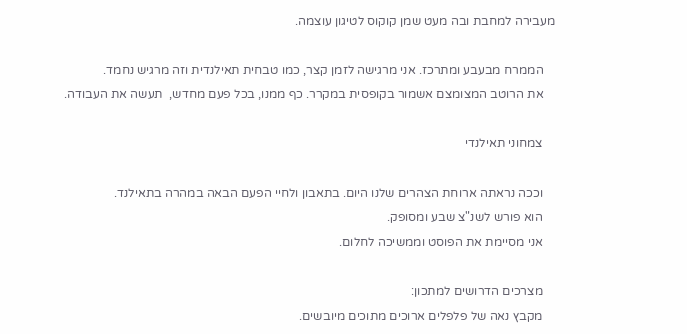מעבירה למחבת ובה מעט שמן קוקוס לטיגון עוצמה.

    הממרח מבעבע ומתרכז. אני מרגישה לזמן קצר, כמו טבחית תאילנדית וזה מרגיש נחמד.
    את הרוטב המצומצם אשמור בקופסית במקרר. כף ממנו, בכל פעם מחדש,  תעשה את העבודה.

    צמחוני תאילנדי

    וככה נראתה ארוחת הצהרים שלנו היום. בתאבון ולחיי הפעם הבאה במהרה בתאילנד.
    הוא פורש לשנ"צ שבע ומסופק.
    אני מסיימת את הפוסט וממשיכה לחלום.

    מצרכים הדרושים למתכון:
    מקבץ נאה של פלפלים ארוכים מתוכים מיובשים.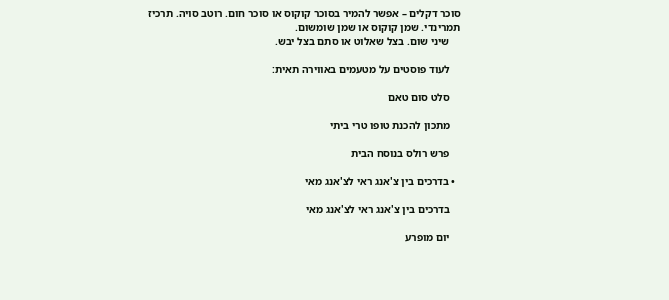סוכר דקלים – אפשר להמיר בסוכר קוקוס או סוכר חום. רוטב סויה. תרכיז תמרינדי. שמן קוקוס או שמן שומשום.
    שיני שום. בצל שאלוט או סתם בצל יבש.

    לעוד פוסטים על מטעמים באווירה תאית:

    סלט סום טאם

    מתכון להכנת טופו טרי ביתי

    פרש רולס בנוסח הבית

  • בדרכים בין צ'אנג ראי לצ'אנג מאי

    בדרכים בין צ'אנג ראי לצ'אנג מאי

    יום מופרע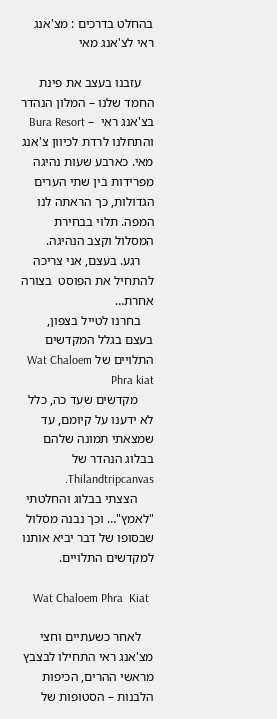בהחלט בדרכים : מצ'אנג ראי לצ'אנג מאי

    עזבנו בעצב את פינת החמד שלנו – המלון הנהדר בצ'אנג ראי  – Bura Resort והתחלנו לרדת לכיוון צ'אנג מאי. כארבע שעות נהיגה מפרידות בין שתי הערים הגדולות, כך הראתה לנו המפה. תלוי בבחירת המסלול וקצב הנהיגה.
    רגע. בעצם, אני צריכה להתחיל את הפוסט  בצורה אחרת…
    בחרנו לטייל בצפון, בעצם בגלל המקדשים התלויים של Wat Chaloem Phra kiat
     מקדשים שעד כה, כלל לא ידענו על קיומם, עד שמצאתי תמונה שלהם בבלוג הנהדר של Thilandtripcanvas.
     הצצתי בבלוג והחלטתי "לאמץ"… וכך נבנה מסלול שבסופו של דבר יביא אותנו למקדשים התלויים.

    Wat Chaloem Phra  Kiat

    לאחר כשעתיים וחצי מצ'אנג ראי התחילו לבצבץ מראשי ההרים, הכיפות הלבנות – הסטופות של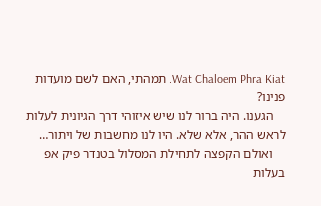Wat Chaloem Phra Kiat. תמהתי, האם לשם מועדות פנינו?
    הגענו. היה ברור לנו שיש איזוהי דרך הגיונית לעלות לראש ההר, אלא שלא. היו לנו מחשבות של ויתור…
    ואולם הקפצה לתחילת המסלול בטנדר פיק אפ בעלות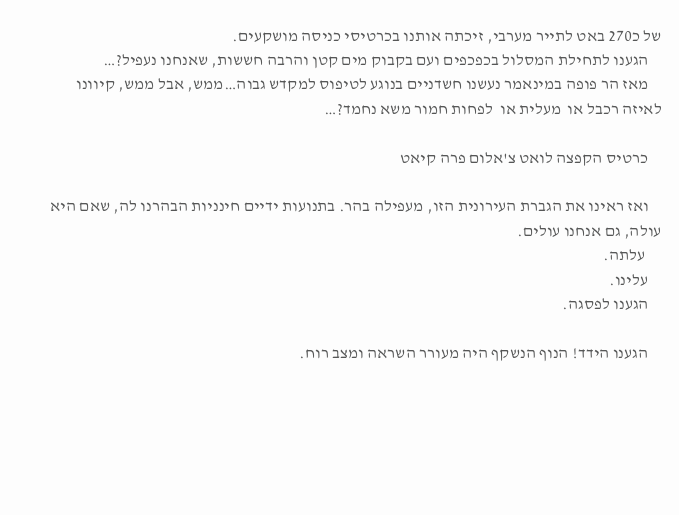של כ270 באט לתייר מערבי, זיכתה אותנו בכרטיסי כניסה מושקעים.
    הגענו לתחילת המסלול בכפכפים ועם בקבוק מים קטן והרבה חששות, שאנחנו נעפיל?…
    מאז הר פופה במינאמר נעשנו חשדניים בנוגע לטיפוס למקדש גבוה…ממש, אבל ממש, קיוונו לאיזה רכבל או  מעלית או  לפחות חמור משא נחמד?…

    כרטיס הקפצה לואט צ'אלום פרה קיאט

    ואז ראינו את הגברת העירונית הזו, מעפילה בהר. בתנועות ידיים חינניות הבהרנו לה, שאם היא עולה, גם אנחנו עולים.
     עלתה.
    עלינו.
    הגענו לפסגה.

    הגענו הידד! הנוף הנשקף היה מעורר השראה ומצב רוח.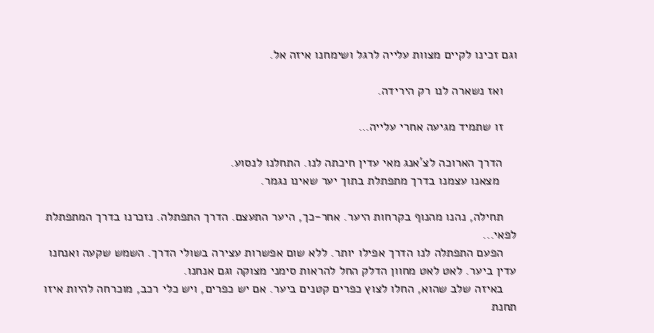וגם זכינו לקיים מצוות עלייה לרגל ושימחנו איזה אל.

    ואז נשארה לנו רק הירידה.

    זו שתמיד מגיעה אחרי עלייה…

    הדרך הארוכה לצ'אנג מאי עדין חיכתה לנו. התחלנו לנסוע.
     מצאנו עצמנו בדרך מתפתלת בתוך יער שאינו נגמר.

    תחילה, נהנו מהנוף בקרחות היער. אחר-כך, היער התעצם. הדרך התפתלה. נזכרנו בדרך המתפתלת לפאי...
    הפעם התפתלה לנו הדרך אפילו יותר. ללא שום אפשרות עצירה בשולי הדרך. השמש שקעה ואנחנו עדין ביער. לאט לאט מחוון הדלק החל להראות סימני מצוקה וגם אנחנו.
    באיזה שלב שהוא, החלו לצוץ כפרים קטנים ביער. אם יש כפרים, ויש כלי רכב, מוכרחה להיות איזו תחנת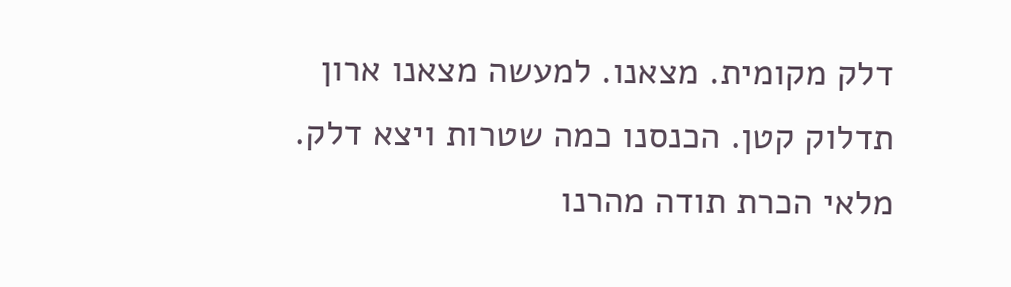דלק מקומית. מצאנו. למעשה מצאנו ארון תדלוק קטן. הכנסנו כמה שטרות ויצא דלק. מלאי הכרת תודה מהרנו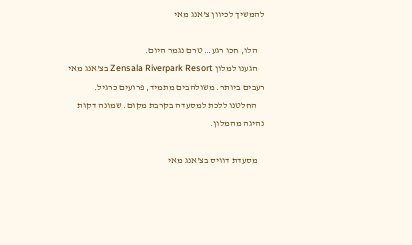להמשיך לכיוון צ'אנג מאי

    הלו, חכו רגע… טרם נגמר היום.
    הגענו למלון Zensala Riverpark Resort בצ'אנג מאי רעבים ביותר. משולהבים מתמיד, פרועים כרגיל.
    החלטנו ללכת למסעדה בקרבת מקום. שמונה דקות נהיגה מהמלון.

    מסעדת דוויס בצ'אנג מאי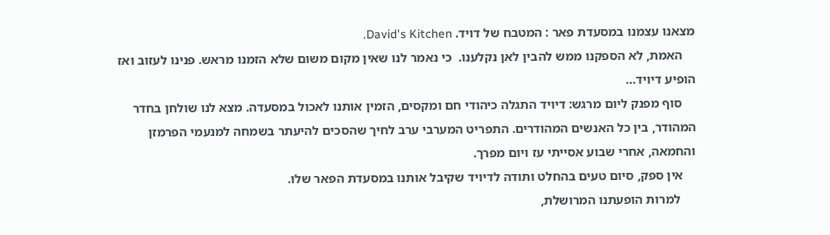מצאנו עצמנו במסעדת פאר : המטבח של דויד. David's Kitchen.
    האמת, לא הספקנו ממש להבין לאן נקלענו.  כי נאמר לנו שאין מקום משום שלא הזמנו מראש. פנינו לעזוב ואז הופיע דיויד…
    סוף מפנק ליום מרגש: דיויד התגלה כיהודי חם ומקסים, הזמין אותנו לאכול במסעדה. מצא לנו שולחן בחדר המהודר, בין כל האנשים המהודרים. התפריט המערבי ערב לחיך שהסכים להיעתר בשמחה למנעמי הפרמזן והחמאה, אחרי שבוע אסייתי עז ויום מפרך.
    אין ספק, סיום טעים בהחלט ותודה לדיויד שקיבל אותנו במסעדת הפאר שלו.
     למרות הופעתנו המרושלת,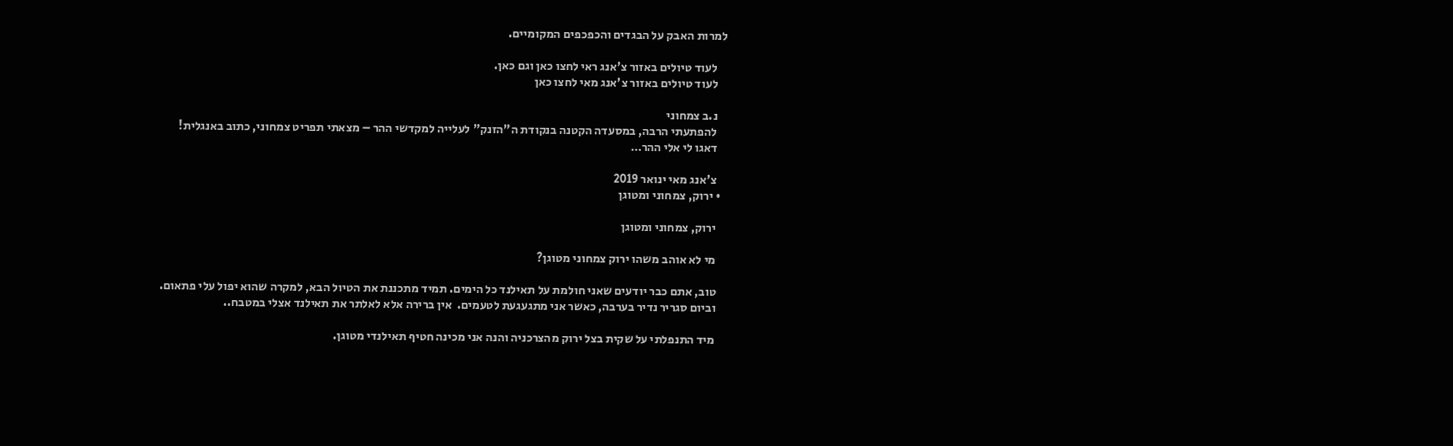למרות האבק על הבגדים והכפכפים המקומיים.

    לעוד טיולים באזור צ'אנג ראי לחצו כאן וגם כאן.
    לעוד טיולים באזור צ'אנג מאי לחצו כאן

    נ.ב צמחוני
    להפתעתי הרבה, במסעדה הקטנה בנקודת ה"הזנק" לעלייה למקדשי ההר – מצאתי תפריט צמחוני, כתוב באנגלית!
    דאגו לי אלי ההר…

    צ'אנג מאי ינואר 2019
  • ירוק, צמחוני ומטוגן

    ירוק, צמחוני ומטוגן

    מי לא אוהב משהו ירוק צמחוני מטוגן?

    טוב, אתם כבר יודעים שאני חולמת על תאילנד כל הימים. תמיד מתכננת את הטיול הבא, למקרה שהוא יפול עלי פתאום.
    וביום סגריר נדיר בערבה, כאשר אני מתגעגעת לטעמים.  אין ברירה אלא לאלתר את תאילנד אצלי במטבח..

    מיד התנפלתי על שקית בצל ירוק מהצרכניה והנה אני מכינה חטיף תאילנדי מטוגן.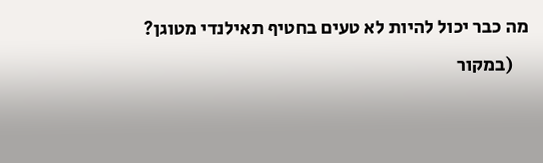מה כבר יכול להיות לא טעים בחטיף תאילנדי מטוגן?
    (במקור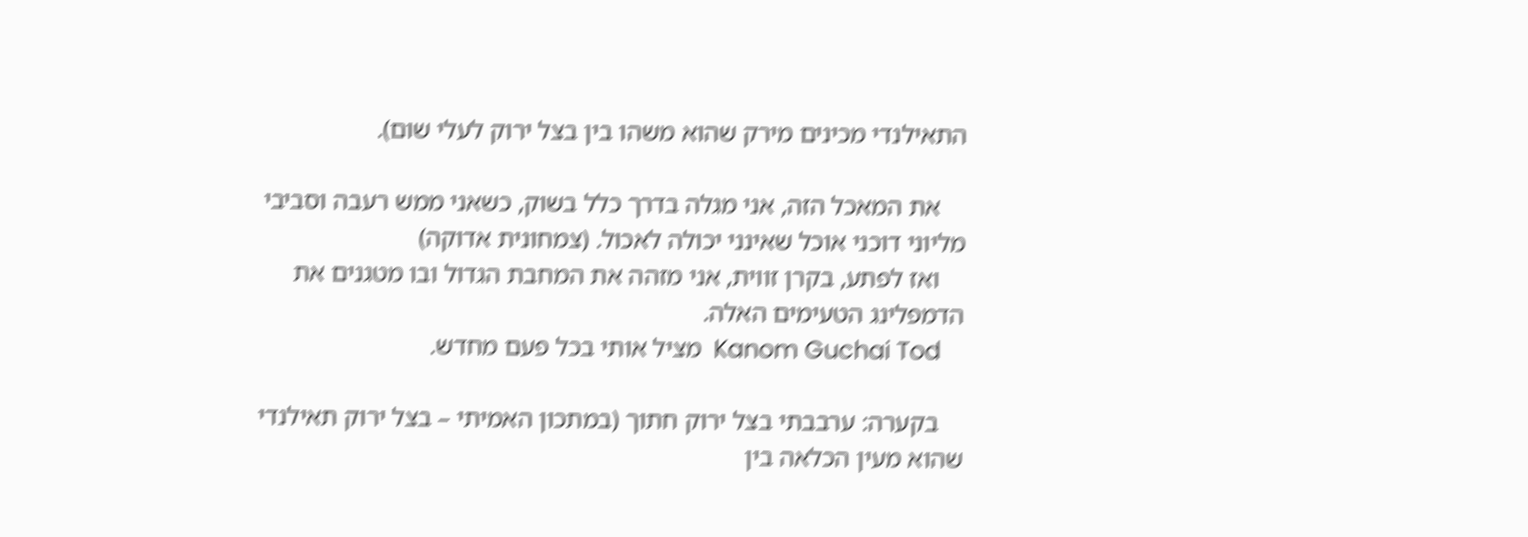התאילנדי מכינים מירק שהוא משהו בין בצל ירוק לעלי שום).

    את המאכל הזה, אני מגלה בדרך כלל בשוק, כשאני ממש רעבה וסביבי מליוני דוכני אוכל שאינני יכולה לאכול. (צמחונית אדוקה)
    ואז לפתע, בקרן זווית, אני מזהה את המחבת הגדול ובו מטגנים את הדמפלינג הטעימים האלה.
    Kanom Guchai Tod  מציל אותי בכל פעם מחדש.

    בקערה: ערבבתי בצל ירוק חתוך (במתכון האמיתי – בצל ירוק תאילנדי שהוא מעין הכלאה בין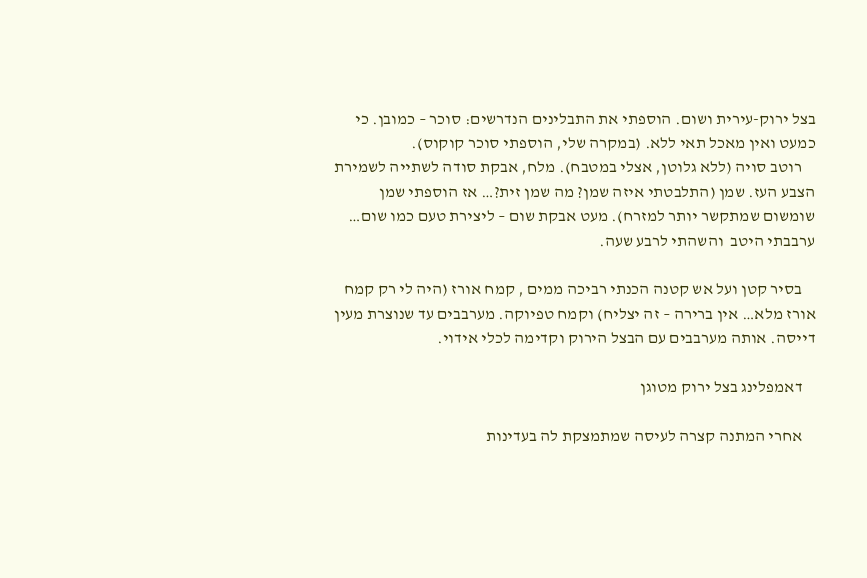בצל ירוק-עירית ושום. הוספתי את התבלינים הנדרשים: סוכר – כמובן. כי כמעט ואין מאכל תאי ללא. (במקרה שלי, הוספתי סוכר קוקוס).
    רוטב סויה (ללא גלוטן, אצלי במטבח). מלח, אבקת סודה לשתייה לשמירת הצבע העז. שמן (התלבטתי איזה שמן? מה שמן זית?… אז הוספתי שמן שומשום שמתקשר יותר למזרח). מעט אבקת שום – ליצירת טעם כמו שום… ערבבתי היטב  והשהתי לרבע שעה.

    בסיר קטן ועל אש קטנה הכנתי רביכה ממים , קמח אורז (היה לי רק קמח אורז מלא… אין ברירה – זה יצליח) וקמח טפיוקה. מערבבים עד שנוצרת מעין דייסה. אותה מערבבים עם הבצל הירוק וקדימה לכלי אידוי.

    דאמפלינג בצל ירוק מטוגן

    אחרי המתנה קצרה לעיסה שמתמצקת לה בעדינות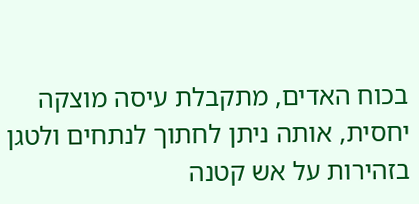בכוח האדים, מתקבלת עיסה מוצקה יחסית, אותה ניתן לחתוך לנתחים ולטגן בזהירות על אש קטנה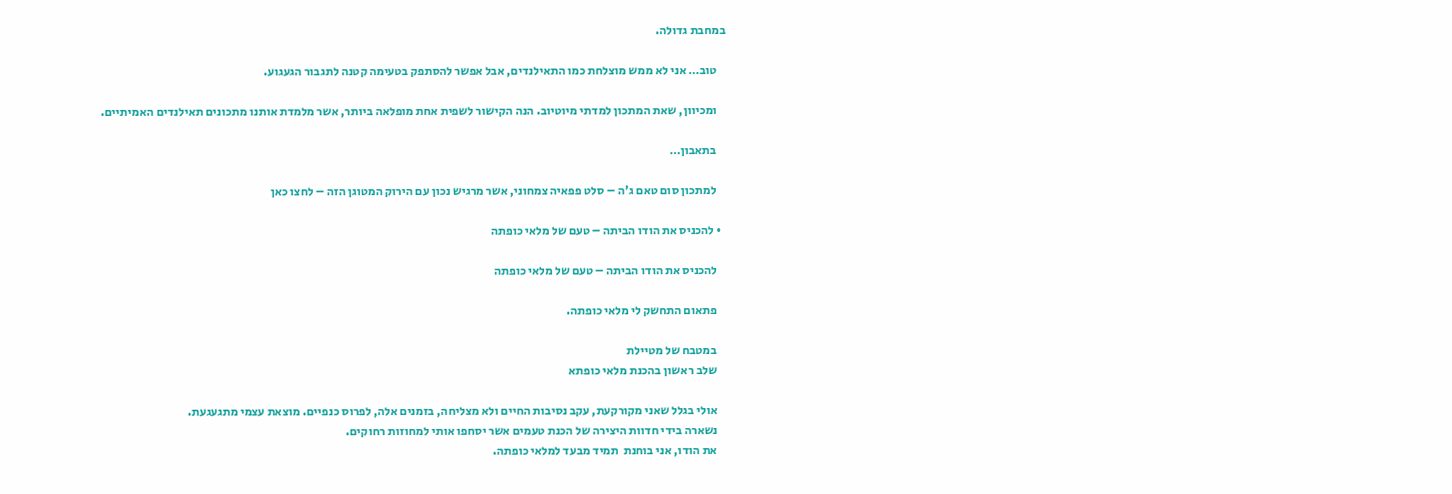במחבת גדולה.

    טוב… אני לא ממש מוצלחת כמו התאילנדים, אבל אפשר להסתפק בטעימה קטנה לתגבור הגעגוע.

    ומכיוון, שאת המתכון למדתי מיוטיוב. הנה הקישור לשפית אחת מופלאה ביותר, אשר מלמדת אותנו מתכונים תאילנדים האמיתיים.

    בתאבון…

    למתכון סום טאם ג'ה – סלט פפאיה צמחוני, אשר מרגיש נכון עם הירוק המטוגן הזה – לחצו כאן

  • להכניס את הודו הביתה – טעם של מלאי כופתה

    להכניס את הודו הביתה – טעם של מלאי כופתה

    פתאום התחשק לי מלאי כופתה.

    במטבח של מטיילת
    שלב ראשון בהכנת מלאי כופתא

    אולי בגלל שאני מקורקעת, עקב נסיבות החיים ולא מצליחה, בזמנים אלה, לפרוס כנפיים. מוצאת עצמי מתגעגעת.
    נשארה בידי חדוות היצירה של הכנת טעמים אשר יסחפו אותי למחוזות רחוקים.
    את הודו, אני בוחנת  תמיד מבעד למלאי כופתה.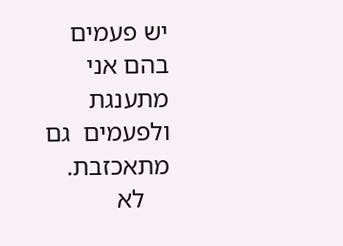יש פעמים בהם אני מתענגת ולפעמים  גם מתאכזבת.
    לא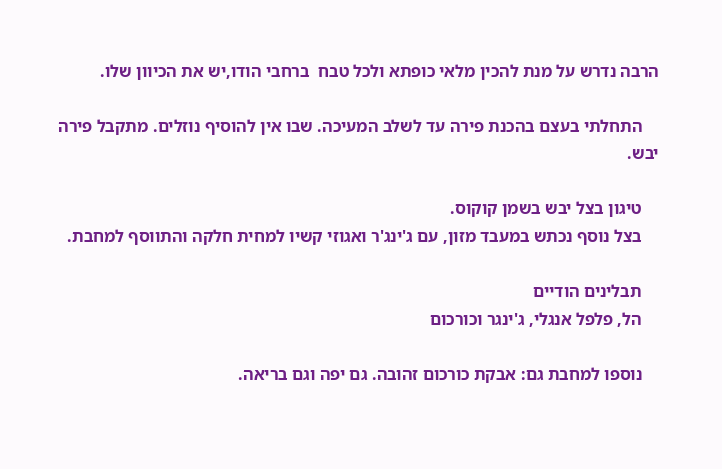הרבה נדרש על מנת להכין מלאי כופתא ולכל טבח  ברחבי הודו,יש את הכיוון שלו.

    התחלתי בעצם בהכנת פירה עד לשלב המעיכה. שבו אין להוסיף נוזלים. מתקבל פירה יבש.

    טיגון בצל יבש בשמן קוקוס.
    בצל נוסף נכתש במעבד מזון, עם ג'ינג'ר ואגוזי קשיו למחית חלקה והתווסף למחבת.

    תבלינים הודיים
    הל, פלפל אנגלי, ג'ינגר וכורכום

    נוספו למחבת גם: אבקת כורכום זהובה. גם יפה וגם בריאה.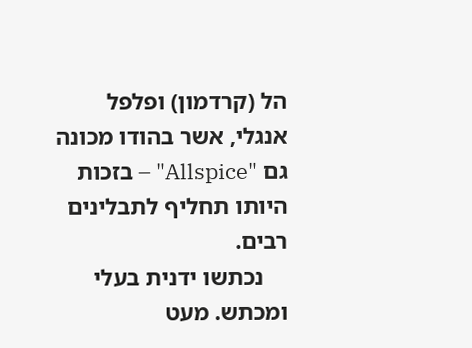הל (קרדמון) ופלפל אנגלי, אשר בהודו מכונה גם "Allspice" – בזכות היותו תחליף לתבלינים רבים.
    נכתשו ידנית בעלי ומכתש. מעט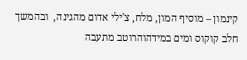קינמון – מוסיף המון, מלח, צ'ילי אדום מהגינה,  ובהמשך חלב קוקוס ומים במידהוהרוטב מתעבה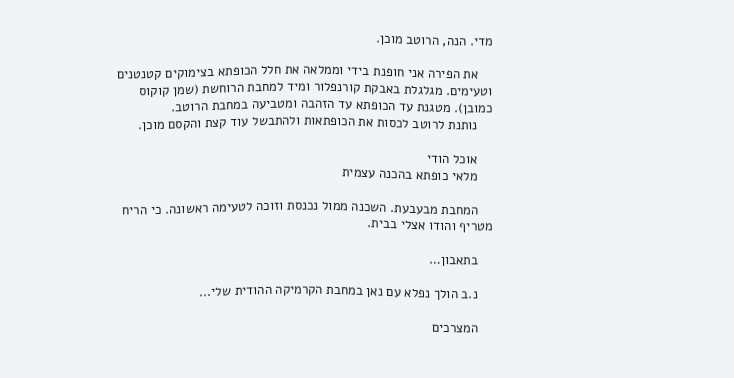מדי. הנה, הרוטב מוכן.

    את הפירה אני חופנת בידי וממלאה את חלל הכופתא בצימוקים קטנטנים וטעימים. מגלגלת באבקת קורנפלור ומיד למחבת הרוחשת (שמן קוקוס כמובן). מטגנת עד הכופתא עד הזהבה ומטביעה במחבת הרוטב.
    נותנת לרוטב לכסות את הכופתאות ולהתבשל עוד קצת והקסם מוכן.

    אוכל הודי
    מלאי כופתא בהכנה עצמית

    המחבת מבעבעת. השכנה ממול נכנסת וזוכה לטעימה ראשונה. כי הריח מטריף והודו אצלי בבית.

    בתאבון…

    נ.ב הולך נפלא עם נאן במחבת הקרמיקה ההודית שלי...

    המצרכים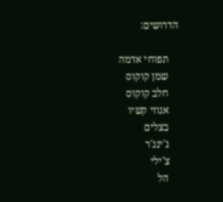הדרושים:

    תפוחי אדמה
    שמן קוקוס
    חלב קוקוס
    אגוזי קשיו
    בצלים
    ג'ינג'ר
    צ'ילי
    הל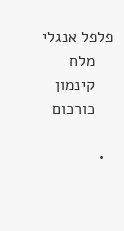פלפל אנגלי
    מלח
    קינמון
    כורכום

  •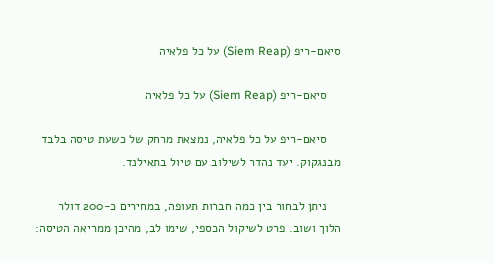סיאם-ריפ (Siem Reap) על כל פלאיה

    סיאם-ריפ (Siem Reap) על כל פלאיה

    סיאם-ריפ על כל פלאיה, נמצאת מרחק של כשעת טיסה בלבד מבנגקוק. יעד נהדר לשילוב עם טיול בתאילנד.

    ניתן לבחור בין כמה חברות תעופה, במחירים כ-200 דולר הלוך ושוב. פרט לשיקול הכספי, שימו לב, מהיכן ממריאה הטיסה: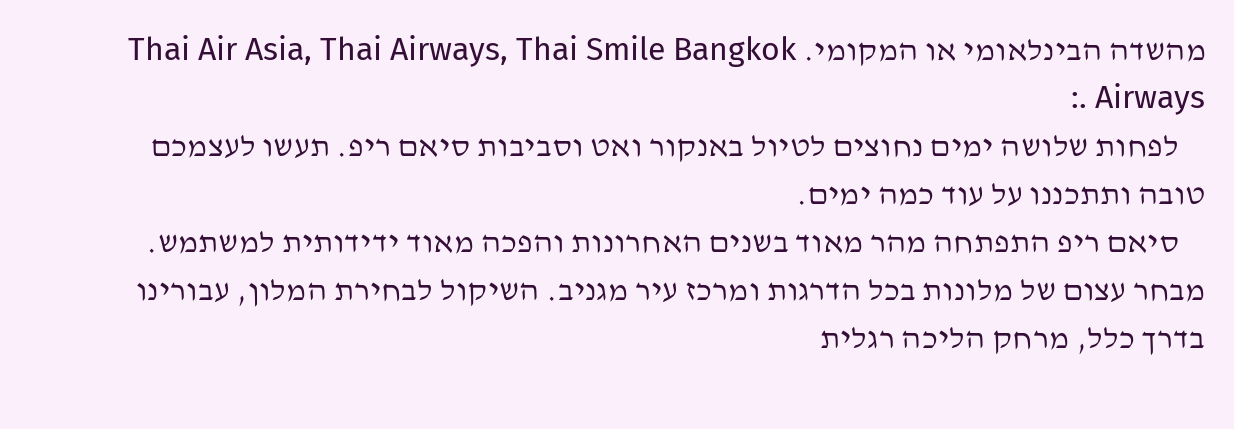מהשדה הבינלאומי או המקומי. Thai Air Asia, Thai Airways, Thai Smile Bangkok Airways .:
    לפחות שלושה ימים נחוצים לטיול באנקור ואט וסביבות סיאם ריפ. תעשו לעצמכם טובה ותתכננו על עוד כמה ימים.
    סיאם ריפ התפתחה מהר מאוד בשנים האחרונות והפכה מאוד ידידותית למשתמש. מבחר עצום של מלונות בכל הדרגות ומרכז עיר מגניב. השיקול לבחירת המלון, עבורינו בדרך כלל, מרחק הליכה רגלית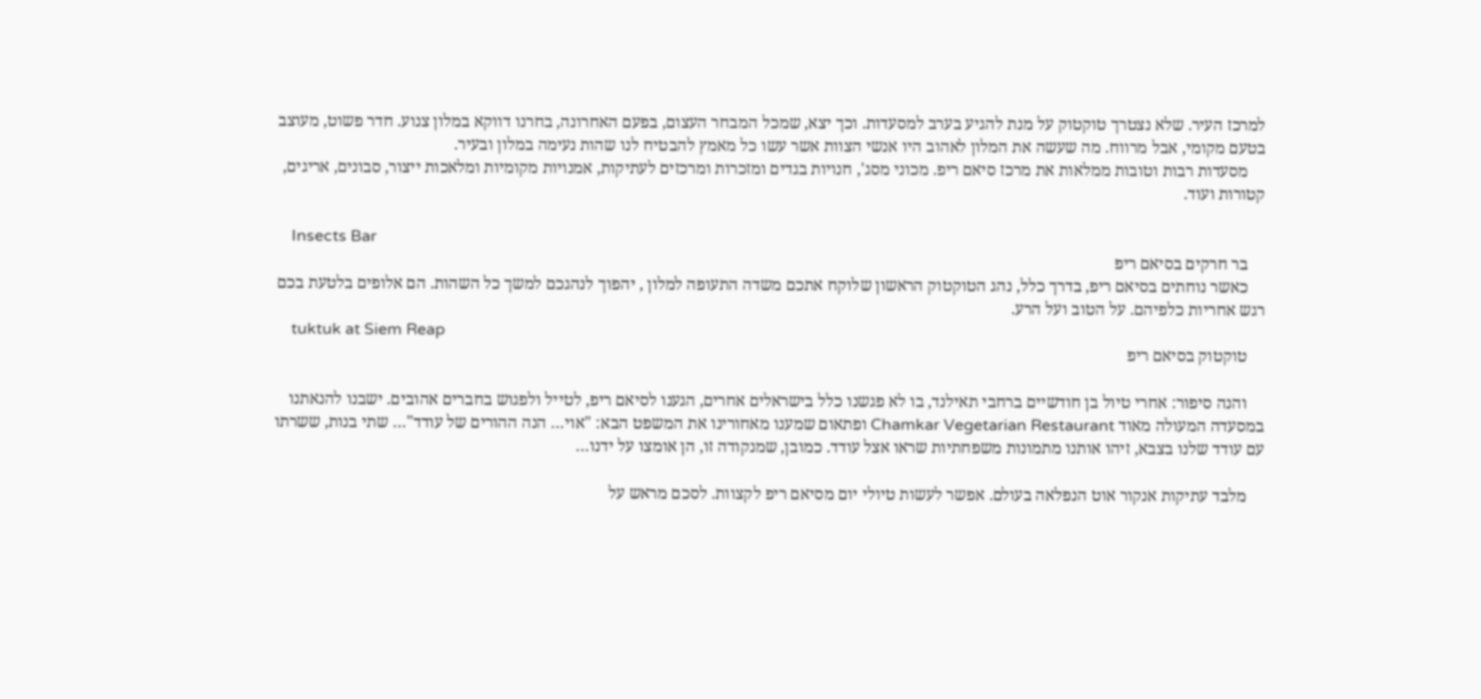למרכז העיר. שלא נצטרך טוקטוק על מנת להגיע בערב למסעדות. וכך יצא, שמכל המבחר העצום, בפעם האחרונה, בחרנו דווקא במלון צנוע. חדר פשוט, מעוצב בטעם מקומי, אבל מרווח. מה שעשה את המלון לאהוב היו אנשי הצוות אשר עשו כל מאמץ להבטיח לנו שהות נעימה במלון ובעיר.
    מסעדות רבות וטובות ממלאות את מרכז סיאם ריפ. מכוני מסג', חנויות בגדים ומזכרות ומרכזים לעתיקות, אמנויות מקומיות ומלאכות ייצור, סבונים, אריגים, קטורות ועוד.

    Insects Bar
    בר חרקים בסיאם ריפ
    כאשר נוחתים בסיאם ריפ, בדרך כלל, נהג הטוקטוק הראשון שלוקח אתכם משדה התעופה למלון , יהפוך לנהגכם למשך כל השהות. הם אלופים בלטעת בכם רגש אחריות כלפיהם. על הטוב ועל הרע.
    tuktuk at Siem Reap
    טוקטוק בסיאם ריפ

    והנה סיפור: אחרי טיול בן חודשיים ברחבי תאילנד, בו לא פגשנו כלל בישראלים אחרים, הגענו לסיאם ריפ, לטייל ולפגוש בחברים אהובים. ישבנו להנאתנו במסעדה המעולה מאוד Chamkar Vegetarian Restaurant ופתאום שמענו מאחורינו את המשפט הבא: "אוי… הנה ההורים של עודד"… שתי בנות, ששרתו עם עודד שלנו בצבא, זיהו אותנו מתמונות משפחתיות שראו אצל עודד. כמובן, שמנקודה זו, הן אומצו על ידנו…

    מלבד עתיקות אנקור אוט הנפלאה בעולם. אפשר לעשות טיולי יום מסיאם ריפ לקצוות. לסכם מראש על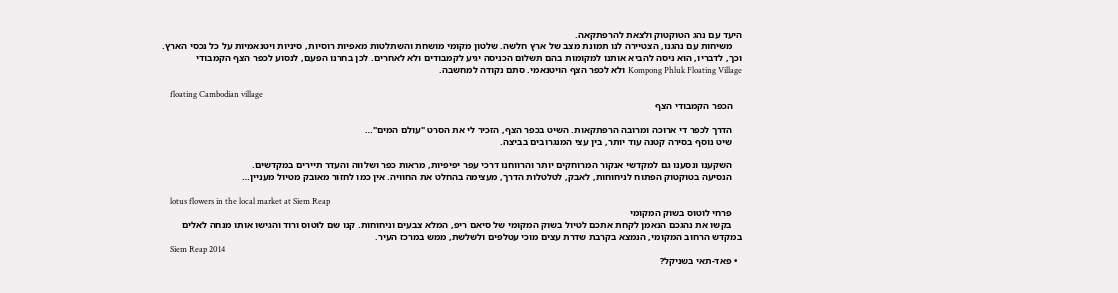היעד עם נהג הטוקטוק ולצאת להרפתקאה.
    משיחות עם נהגנו, הצטיירה לנו תמונת מצב של ארץ חלשה. שלטון מקומי מושחת והשתלטות מאפיות רוסיות, סיניות ויטנאמיות על כל נכסי הארץ. וכך, לדבריו, הוא ניסה להביא אותנו למקומות בהם תשלום הכניסה יגיע לקמבודים ולא לאחרים. לכן בחרנו הפעם, לנסוע לכפר הצף הקמבודי Kompong Phluk Floating Village ולא לכפר הצף הויטנאמי. סתם נקודה למחשבה.

    floating Cambodian village
    הכפר הקמבודי הצף

    הדרך לכפר די ארוכה ומרובה הרפתקאות. השיט בכפר הצף, הזכיר לי את הסרט "עולם המים"…
    שיט נוסף בסירה קטנה עוד יותר, בין עצי המנגרובים בביצה.

    השקענו ונסענו גם למקדשי אנקור המרוחקים יותר והרווחנו דרכי עפר יפיפיות, מראות כפר ושלווה והעדר תיירים במקדשים.
    הנסיעה בטוקטוק הפתוח לניחוחות, לאבק, לטלטלות הדרך, מעצימה בהחלט את החוויה. אין כמו לחזור מאובק מטיול מעניין…

    lotus flowers in the local market at Siem Reap
    פרחי לוטוס בשוק המקומי
    בקשו את נהגכם הנאמן לקחת אתכם לטיול בשוק המקומי של סיאם ריפ, המלא צבעים וניחוחות. קנו שם לוטוס ורוד והגישו אותו מנחה לאלים במקדש הרחוב המקומי, הנמצא בקרבת שדרת עצים מוכי עטלפים ולשלשת, ממש במרכז העיר.
    Siem Reap 2014
  • פאד-תאי בשניקל?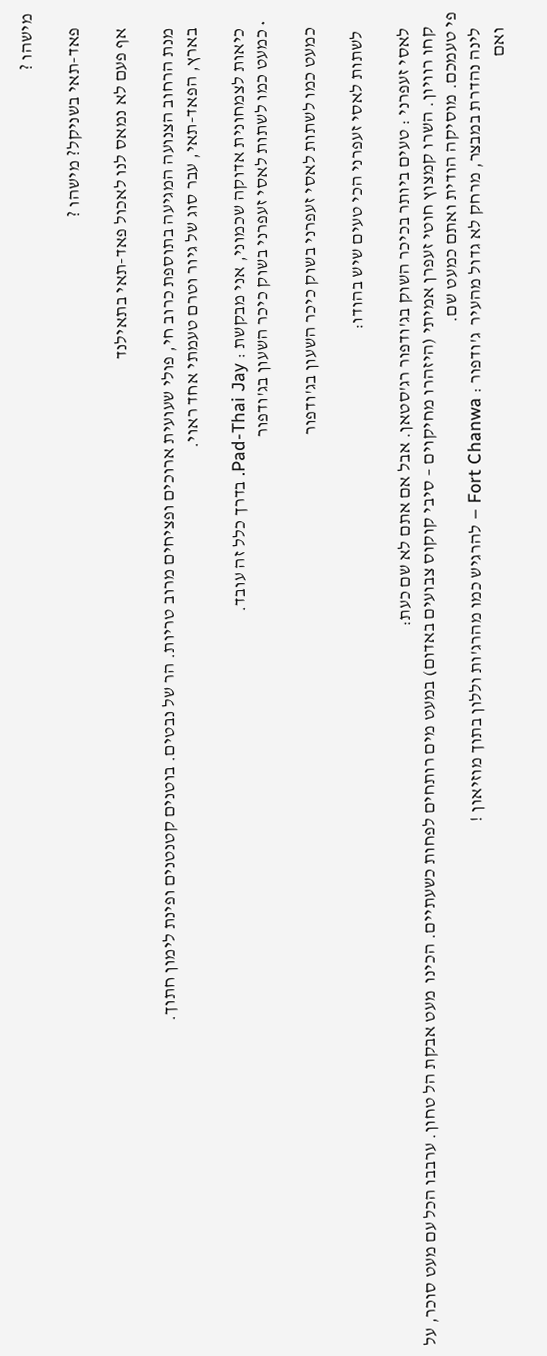מישהו ?

    פאד-תאי בשניקל? מישהו ?

    אף פעם לא נמאס לנו לאכול פאד-תאי בתאילנד

    מנת הרחוב הצנועה המגיעה בתוספת כרוב חי, פולי שעועית ארוכים ופציחים מרוב טריות. הר של נבטים. בוטנים קטנטנים ופינת לימון חתוך.
    בארץ, הפאד-תאי, עבר סוג של גיור וטרם טעמתי אחד ראוי.

    כיאות לצמחונית אדוקה שכמוני, אני מבקשת : Pad-Thai Jay. בדרך כלל זה עובד.
  • כמעט כמו לשתות לאסי זעפרני בשוק כיכר השעון בג'ודפור

    כמעט כמו לשתות לאסי זעפרני בשוק כיכר השעון בג'ודפור

     לשתות לאסי זעפרני הכי טעים שיש בהודו:

    לאסי זעפרני : טעים ביותר בכיכר השוק בג'ודפור רג'סטאן. אבל אם אתם לא שם כעת:
    קחו רוויון. השרו קמצוץ חוטי זעפרן אמיתי (היזהרו מחיקוים – סיבי קוקוס צבועים באדום) במעט מים רותחים לפחות כשעתיים. הכינו  מעט אבקת הל טחון. ערבבו הכל עם מעט סוכר, על פי טעמכם. מוסיקה הודית ואתם כמעט שם.
    לינה נהדרת במבצר, מרחק לא גדול מהעיר  ג'ודפור : Fort Chanwa – להרגיש כמו מהרג'ות וללון בתוך מוזיאון !
    ואם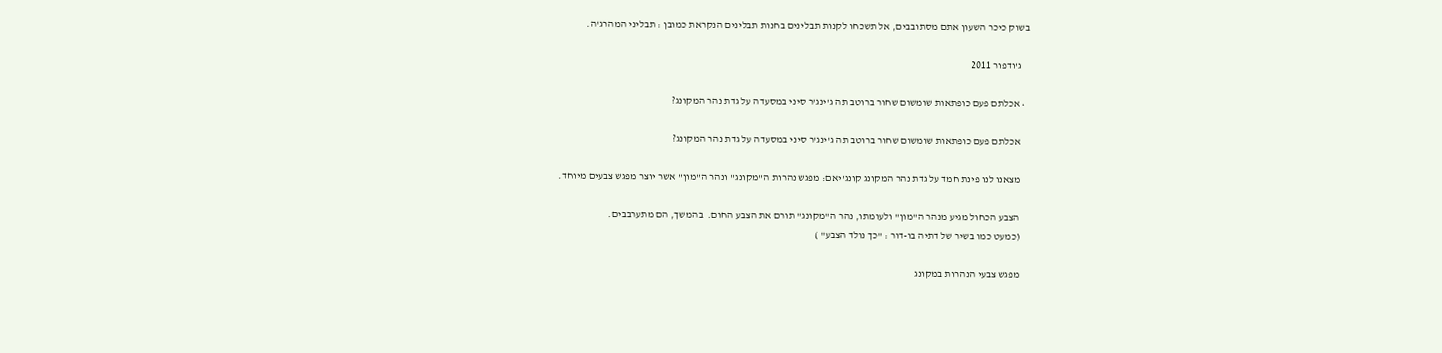בשוק כיכר השעון אתם מסתובבים, אל תשכחו לקנות תבלינים בחנות תבלינים הנקראת כמובן : תבליני המהרג'ה.

    ג'ודפור 2011

  • אכלתם פעם כופתאות שומשום שחור ברוטב תה ג'ינג'ר סיני במסעדה על גדת נהר המקונג?

    אכלתם פעם כופתאות שומשום שחור ברוטב תה ג'ינג'ר סיני במסעדה על גדת נהר המקונג?

    מצאנו לנו פינת חמד על גדת נהר המקונג קונג'יאם: מפגש נהרות ה"מקונג" ונהר ה"מון" אשר יוצר מפגש צבעים מיוחד.

    הצבע הכחול מגיע מנהר ה"מון" ולעומתו, נהר ה"מקונג" תורם את הצבע החום.  בהמשך, הם מתערבבים.
    (כמעט כמו בשיר של דתיה בו-דור : "כך נולד הצבע" )

    מפגש צבעי הנהרות במקונג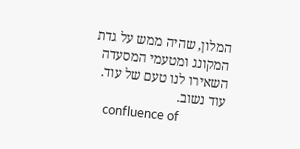המלון, שהיה ממש על גדת המקונג ומטעמי המסעדה השאירו לנו טעם של עוד. עוד נשוב.
    confluence of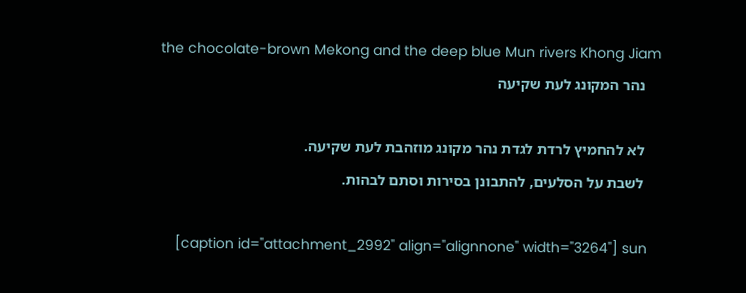the chocolate-brown Mekong and the deep blue Mun rivers Khong Jiam
    נהר המקונג לעת שקיעה

    לא להחמיץ לרדת לגדת נהר מקונג מוזהבת לעת שקיעה.
    לשבת על הסלעים, להתבונן בסירות וסתם לבהות.

    [caption id="attachment_2992" align="alignnone" width="3264"] sun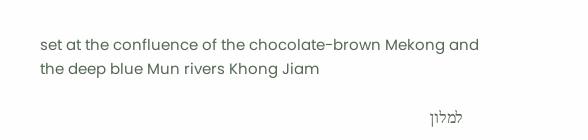set at the confluence of the chocolate-brown Mekong and the deep blue Mun rivers Khong Jiam

    למלון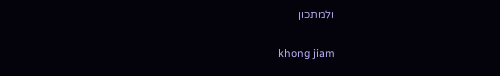ולמתכון

     khong jiam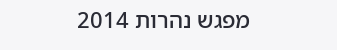מפגש נהרות 2014